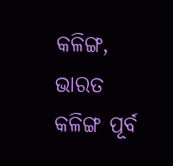କଳିଙ୍ଗ, ଭାରତ
କଳିଙ୍ଗ ପୂର୍ବ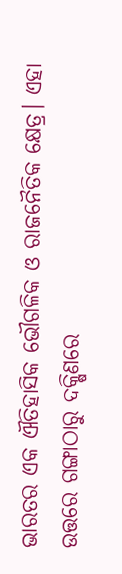ଭାରତର ଏକ ଐତିହାସିକ ଭୌଗଳିକ ଓ ରାଜନୈତିକ କ୍ଷେତ୍ର। ଏହା ଉତ୍ତରେ ଗଙ୍ଗାଠାରୁ ଦକ୍ଷିଣରେ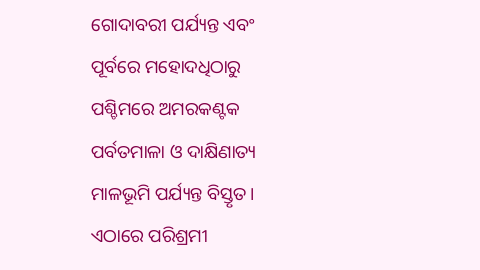ଗୋଦାବରୀ ପର୍ଯ୍ୟନ୍ତ ଏବଂ ପୂର୍ବରେ ମହୋଦଧିଠାରୁ ପଶ୍ଚିମରେ ଅମରକଣ୍ଟକ ପର୍ବତମାଳା ଓ ଦାକ୍ଷିଣାତ୍ୟ ମାଳଭୂମି ପର୍ଯ୍ୟନ୍ତ ବିସ୍ତୃତ। ଏଠାରେ ପରିଶ୍ରମୀ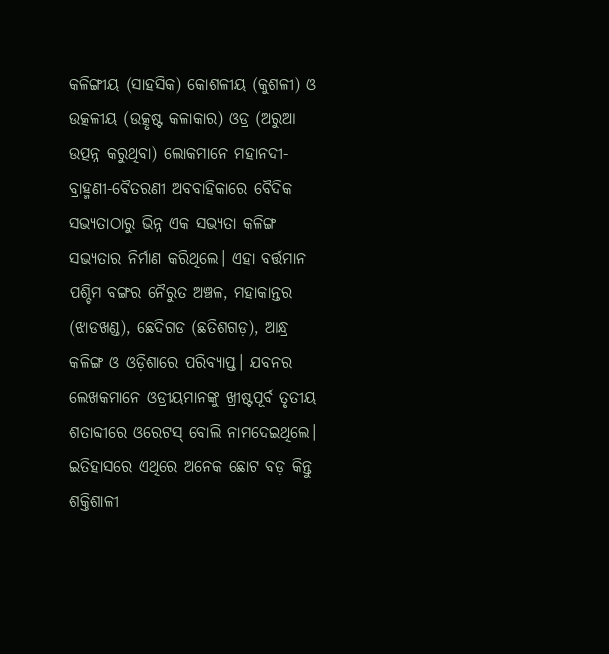କଳିଙ୍ଗୀୟ (ସାହସିକ) କୋଶଳୀୟ (କୁଶଳୀ) ଓ ଉତ୍କଳୀୟ (ଉତ୍କୃଷ୍ଟ କଳାକାର) ଓଡ୍ର (ଅରୁଆ ଉତ୍ପନ୍ନ କରୁଥିବା) ଲୋକମାନେ ମହାନଦୀ-ବ୍ରାହ୍ମଣୀ-ବୈତରଣୀ ଅବବାହିକାରେ ବୈଦିକ ସଭ୍ୟତାଠାରୁ ଭିନ୍ନ ଏକ ସଭ୍ୟତା କଳିଙ୍ଗ ସଭ୍ୟତାର ନିର୍ମାଣ କରିଥିଲେ। ଏହା ବର୍ତ୍ତମାନ ପଶ୍ଚିମ ବଙ୍ଗର ନୈରୁତ ଅଞ୍ଚଳ, ମହାକାନ୍ତର (ଝାଡଖଣ୍ଡ), ଛେଦିଗଡ (ଛତିଶଗଡ଼), ଆନ୍ଧ୍ର କଳିଙ୍ଗ ଓ ଓଡ଼ିଶାରେ ପରିବ୍ୟାପ୍ତ। ଯବନର ଲେଖକମାନେ ଓଡ୍ରୀୟମାନଙ୍କୁ ଖ୍ରୀଷ୍ଟପୂର୍ବ ତୃତୀୟ ଶତାବ୍ଦୀରେ ଓରେଟସ୍ ବୋଲି ନାମଦେଇଥିଲେ। ଇତିହାସରେ ଏଥିରେ ଅନେକ ଛୋଟ ବଡ଼ କିନ୍ତୁ ଶକ୍ତିଶାଳୀ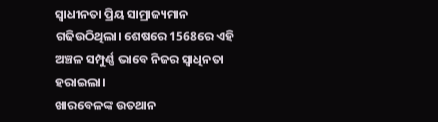ସ୍ୱାଧୀନତା ପ୍ରିୟ ସାମ୍ରାଜ୍ୟମାନ ଗଢିଉଠିଥିଲା। ଶେଷରେ 1568ରେ ଏହି ଅଞ୍ଚଳ ସମ୍ପୁର୍ଣ୍ଣ ଭାବେ ନିଜର ସ୍ୱାଧିନତା ହରାଇଲା।
ଖାରବେଳଙ୍କ ଉତଥାନ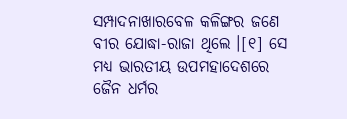ସମ୍ପାଦନାଖାରବେଳ କଳିଙ୍ଗର ଜଣେ ବୀର ଯୋଦ୍ଧା-ରାଜା ଥିଲେ ।[୧] ସେ ମଧ୍ୟ ଭାରତୀୟ ଉପମହାଦେଶରେ ଜୈନ ଧର୍ମର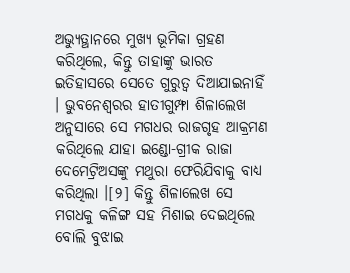ଅଭ୍ୟୁତ୍ଥାନରେ ମୁଖ୍ୟ ଭୂମିକା ଗ୍ରହଣ କରିଥିଲେ, କିନ୍ତୁ ତାହାଙ୍କୁ ଭାରତ ଇତିହାସରେ ସେତେ ଗୁରୁତ୍ୱ ଦିଆଯାଇନାହିଁ । ଭୁବନେଶ୍ୱରର ହାତୀଗୁମ୍ଫା ଶିଳାଲେଖ ଅନୁସାରେ ସେ ମଗଧର ରାଜଗୃହ ଆକ୍ରମଣ କରିଥିଲେ ଯାହା ଇଣ୍ଡୋ-ଗ୍ରୀକ ରାଜା ଦେମେଟ୍ରିଅସଙ୍କୁ ମଥୁରା ଫେରିଯିବାକୁ ବାଧ୍ୟ କରିଥିଲା ।[୨] କିନ୍ତୁ ଶିଳାଲେଖ ସେ ମଗଧକୁ କଳିଙ୍ଗ ସହ ମିଶାଇ ଦେଇଥିଲେ ବୋଲି ବୁଝାଇ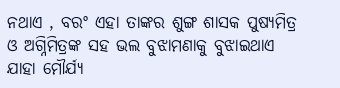ନଥାଏ , ବରଂ ଏହା ତାଙ୍କର ଶୁଙ୍ଗ ଶାସକ ପୁଷ୍ୟମିତ୍ର ଓ ଅଗ୍ନିମିତ୍ରଙ୍କ ସହ ଭଲ ବୁଝାମଣାକୁ ବୁଝାଇଥାଏ ଯାହା ମୌର୍ଯ୍ୟ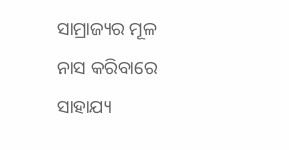ସାମ୍ରାଜ୍ୟର ମୂଳ ନାସ କରିବାରେ ସାହାଯ୍ୟ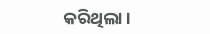କରିଥିଲା ।